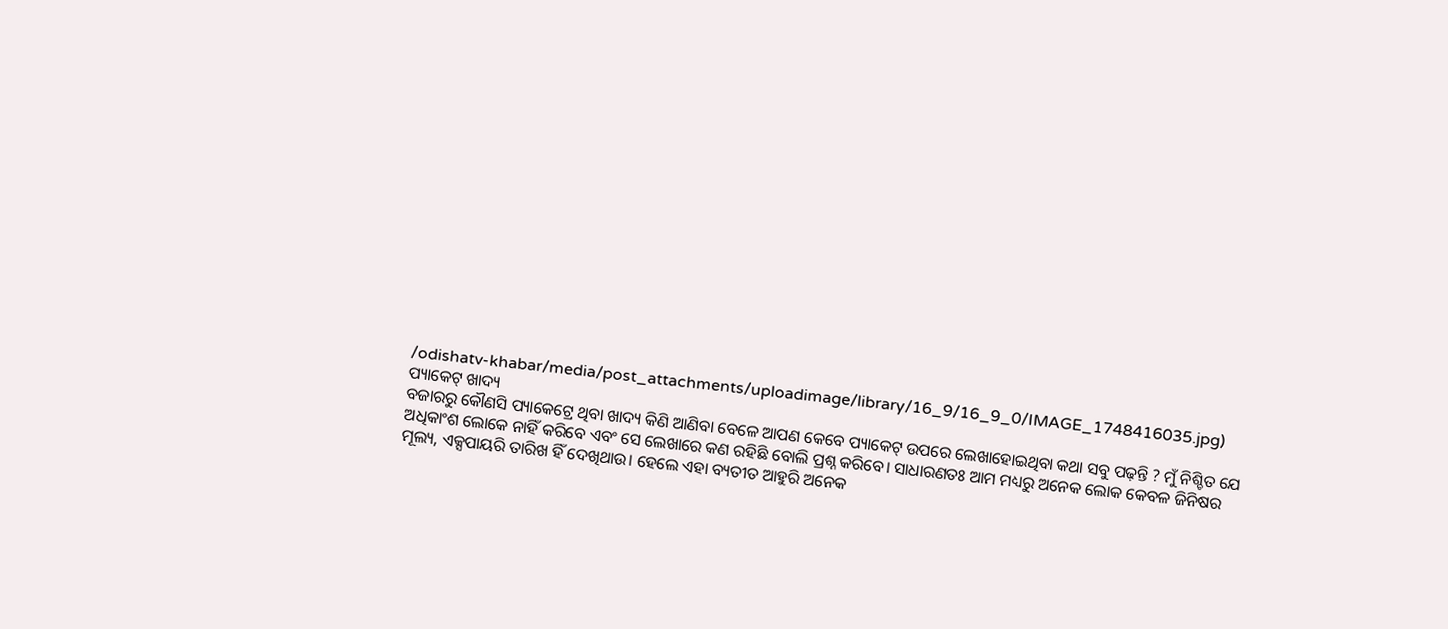/odishatv-khabar/media/post_attachments/uploadimage/library/16_9/16_9_0/IMAGE_1748416035.jpg)
ପ୍ୟାକେଟ୍ ଖାଦ୍ୟ
ବଜାରରୁ କୌଣସି ପ୍ୟାକେଟ୍ରେ ଥିବା ଖାଦ୍ୟ କିଣି ଆଣିବା ବେଳେ ଆପଣ କେବେ ପ୍ୟାକେଟ୍ ଉପରେ ଲେଖାହୋଇଥିବା କଥା ସବୁ ପଢ଼ନ୍ତି ? ମୁଁ ନିଶ୍ଚିତ ଯେ ଅଧିକାଂଶ ଲୋକେ ନାହିଁ କରିବେ ଏବଂ ସେ ଲେଖାରେ କଣ ରହିଛି ବୋଲି ପ୍ରଶ୍ନ କରିବେ। ସାଧାରଣତଃ ଆମ ମଧ୍ୟରୁ ଅନେକ ଲୋକ କେବଳ ଜିନିଷର ମୂଲ୍ୟ, ଏକ୍ସପାୟରି ତାରିଖ ହିଁ ଦେଖିଥାଉ। ହେଲେ ଏହା ବ୍ୟତୀତ ଆହୁରି ଅନେକ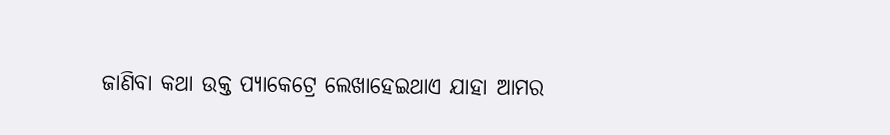ଜାଣିବା କଥା ଉକ୍ତ ପ୍ୟାକେଟ୍ରେ ଲେଖାହେଇଥାଏ ଯାହା ଆମର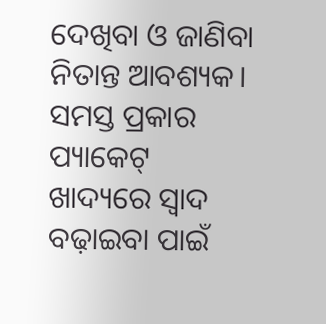ଦେଖିବା ଓ ଜାଣିବା ନିତାନ୍ତ ଆବଶ୍ୟକ। ସମସ୍ତ ପ୍ରକାର ପ୍ୟାକେଟ୍ ଖାଦ୍ୟରେ ସ୍ୱାଦ ବଢ଼ାଇବା ପାଇଁ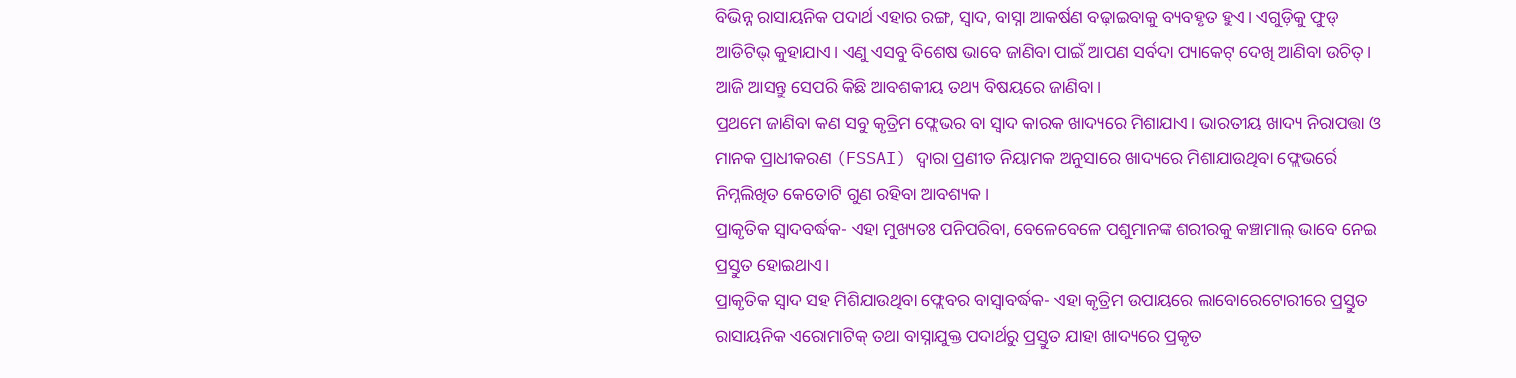ବିଭିନ୍ନ ରାସାୟନିକ ପଦାର୍ଥ ଏହାର ରଙ୍ଗ, ସ୍ୱାଦ, ବାସ୍ନା ଆକର୍ଷଣ ବଢ଼ାଇବାକୁ ବ୍ୟବହୃତ ହୁଏ। ଏଗୁଡ଼ିକୁ ଫୁଡ୍ ଆଡିଟିଭ୍ କୁହାଯାଏ। ଏଣୁ ଏସବୁ ବିଶେଷ ଭାବେ ଜାଣିବା ପାଇଁ ଆପଣ ସର୍ବଦା ପ୍ୟାକେଟ୍ ଦେଖି ଆଣିବା ଉଚିତ୍। ଆଜି ଆସନ୍ତୁ ସେପରି କିଛି ଆବଶକୀୟ ତଥ୍ୟ ବିଷୟରେ ଜାଣିବା।
ପ୍ରଥମେ ଜାଣିବା କଣ ସବୁ କୃତ୍ରିମ ଫ୍ଲେଭର ବା ସ୍ୱାଦ କାରକ ଖାଦ୍ୟରେ ମିଶାଯାଏ। ଭାରତୀୟ ଖାଦ୍ୟ ନିରାପତ୍ତା ଓ ମାନକ ପ୍ରାଧୀକରଣ (FSSAI) ଦ୍ୱାରା ପ୍ରଣୀତ ନିୟାମକ ଅନୁସାରେ ଖାଦ୍ୟରେ ମିଶାଯାଉଥିବା ଫ୍ଲେଭର୍ରେ ନିମ୍ନଲିଖିତ କେତୋଟି ଗୁଣ ରହିବା ଆବଶ୍ୟକ।
ପ୍ରାକୃତିକ ସ୍ୱାଦବର୍ଦ୍ଧକ- ଏହା ମୁଖ୍ୟତଃ ପନିପରିବା, ବେଳେବେଳେ ପଶୁମାନଙ୍କ ଶରୀରକୁ କଞ୍ଚାମାଲ୍ ଭାବେ ନେଇ ପ୍ରସ୍ତୁତ ହୋଇଥାଏ।
ପ୍ରାକୃତିକ ସ୍ୱାଦ ସହ ମିଶିଯାଉଥିବା ଫ୍ଲେବର ବାସ୍ୱାବର୍ଦ୍ଧକ- ଏହା କୃତ୍ରିମ ଉପାୟରେ ଲାବୋରେଟୋରୀରେ ପ୍ରସ୍ତୁତ ରାସାୟନିକ ଏରୋମାଟିକ୍ ତଥା ବାସ୍ନାଯୁକ୍ତ ପଦାର୍ଥରୁ ପ୍ରସ୍ତୁତ ଯାହା ଖାଦ୍ୟରେ ପ୍ରକୃତ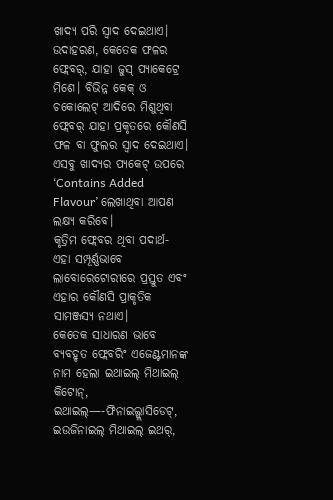ଖାଦ୍ୟ ପରି ସ୍ୱାଦ ଦେଇଥାଏ। ଉଦାହରଣ, କେତେକ ଫଳର ଫ୍ଲେବର୍, ଯାହା ଜୁସ୍ ପ୍ୟାକେଟ୍ରେ ମିଶେ। ବିଭିନ୍ନ କେକ୍ ଓ ଚକୋଲେଟ୍ ଆଦିରେ ମିଶୁଥିବା ଫ୍ଲେବର୍ ଯାହା ପ୍ରକୃତରେ କୌଣସି ଫଳ ବା ଫୁଲର ସ୍ୱାଦ ଦେଇଥାଏ। ଏସବୁ ଖାଦ୍ୟର ପ୍ୟକେଟ୍ ଉପରେ ‘Contains Added Flavour’ ଲେଖାଥିବା ଆପଣ ଲକ୍ଷ୍ୟ କରିବେ।
କୃତ୍ରିମ ଫ୍ଲେବର ଥିବା ପଦାର୍ଥ- ଏହା ସମ୍ପୂର୍ଣ୍ଣଭାବେ ଲାବୋରେଟୋରୀରେ ପ୍ରସ୍ତୁତ ଏବଂ ଏହାର କୌଣସି ପ୍ରାକୃତିକ ସାମଞ୍ଜସ୍ୟ ନଥାଏ।
କେତେକ ସାଧାରଣ ଭାବେ ବ୍ୟବହୃତ ଫ୍ଲେବରିଂ ଏଜେଣ୍ଟମାନଙ୍କ ନାମ ହେଲା ଇଥାଇଲ୍ ମିଥାଇଲ୍ କିଟୋନ୍, ଇଥାଇଲ୍—-ଫିନାଇଲ୍ଗ୍ଲାସିଡେଟ୍, ଇଉଜିନାଇଲ୍ ମିଥାଇଲ୍ ଇଥର୍,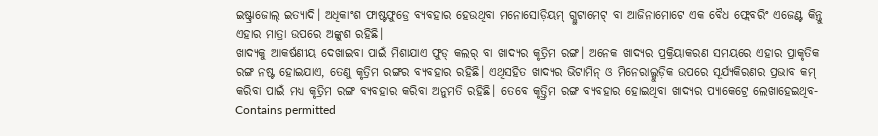ଇଷ୍ଟ୍ରାଜୋଲ୍ ଇତ୍ୟାଦି। ଅଧିକାଂଶ ଫାଷ୍ଟଫୁଡ୍ରେ ବ୍ୟବହାର ହେଉଥିବା ମନୋସୋଡ଼ିୟମ୍ ଗ୍ଲୁଟାମେଟ୍ ବା ଆଜିନାମୋଟେ ଏକ ବୈଧ ଫ୍ଲେବରିଂ ଏଜେଣ୍ଟ କିନ୍ତୁ ଏହାର ମାତ୍ରା ଉପରେ ଅଙ୍କୁଶ ରହିଛି।
ଖାଦ୍ୟକୁ ଆକର୍ଷଣୀୟ ଦେଖାଇବା ପାଇଁ ମିଶାଯାଏ ଫୁଡ୍ କଲର୍ ବା ଖାଦ୍ୟର କୃତ୍ରିମ ରଙ୍ଗ। ଅନେକ ଖାଦ୍ୟର ପ୍ରକ୍ରିୟାକରଣ ସମୟରେ ଏହାର ପ୍ରାକୃତିକ ରଙ୍ଗ ନଷ୍ଟ ହୋଇଯାଏ, ତେଣୁ କୃତ୍ରିମ ରଙ୍ଗର ବ୍ୟବହାର ରହିଛି। ଏଥିସହିତ ଖାଦ୍ୟର ଭିଟାମିନ୍ ଓ ମିନେରାଲ୍ଗୁଡ଼ିକ ଉପରେ ସୂର୍ଯ୍ୟକିରଣର ପ୍ରଭାବ କମ୍ କରିବା ପାଇଁ ମଧ୍ୟ କୃତ୍ରିମ ରଙ୍ଗ ବ୍ୟବହାର କରିବା ଅନୁମତି ରହିଛି। ତେବେ କୃତ୍ତ୍ରିମ ରଙ୍ଗ ବ୍ୟବହାର ହୋଇଥିବା ଖାଦ୍ୟର ପ୍ୟାକେଟ୍ରେ ଲେଖାହେଇଥିବ- Contains permitted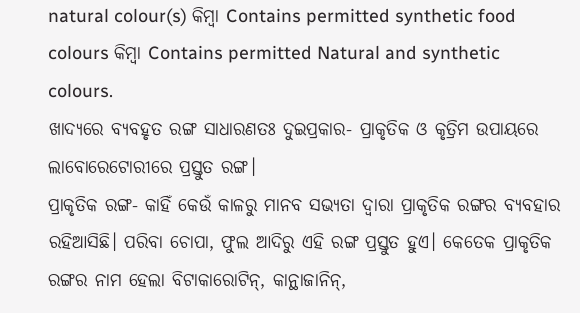natural colour(s) କିମ୍ୱା Contains permitted synthetic food colours କିମ୍ୱା Contains permitted Natural and synthetic colours.
ଖାଦ୍ୟରେ ବ୍ୟବହୃତ ରଙ୍ଗ ସାଧାରଣତଃ ଦୁଇପ୍ରକାର- ପ୍ରାକୃତିକ ଓ କୃତ୍ରିମ ଉପାୟରେ ଲାବୋରେଟୋରୀରେ ପ୍ରସ୍ତୁତ ରଙ୍ଗ।
ପ୍ରାକୃତିକ ରଙ୍ଗ- କାହିଁ କେଉଁ କାଳରୁ ମାନବ ସଭ୍ୟତା ଦ୍ୱାରା ପ୍ରାକୃତିକ ରଙ୍ଗର ବ୍ୟବହାର ରହିଆସିଛି। ପରିବା ଚୋପା, ଫୁଲ ଆଦିରୁ ଏହି ରଙ୍ଗ ପ୍ରସ୍ତୁତ ହୁଏ। କେତେକ ପ୍ରାକୃତିକ ରଙ୍ଗର ନାମ ହେଲା ବିଟାକାରୋଟିନ୍, କାନ୍ଥାଜାନିନ୍,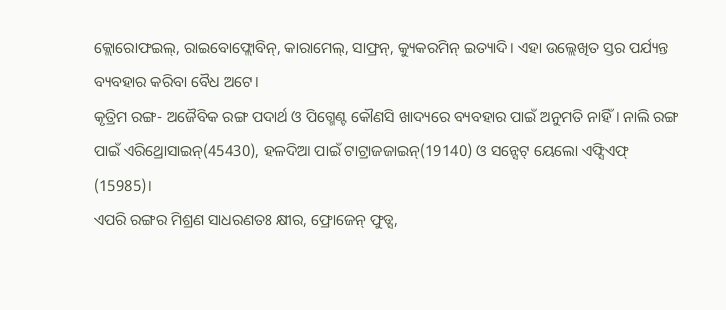କ୍ଲୋରୋଫଇଲ୍, ରାଇବୋଫ୍ଲୋବିନ୍, କାରାମେଲ୍, ସାଫ୍ରନ୍, କ୍ୟୁକରମିନ୍ ଇତ୍ୟାଦି। ଏହା ଉଲ୍ଲେଖିତ ସ୍ତର ପର୍ଯ୍ୟନ୍ତ ବ୍ୟବହାର କରିବା ବୈଧ ଅଟେ।
କୃତ୍ରିମ ରଙ୍ଗ- ଅଜୈବିକ ରଙ୍ଗ ପଦାର୍ଥ ଓ ପିଗ୍ମେଣ୍ଟ କୌଣସି ଖାଦ୍ୟରେ ବ୍ୟବହାର ପାଇଁ ଅନୁମତି ନାହିଁ। ନାଲି ରଙ୍ଗ ପାଇଁ ଏରିଥ୍ରୋସାଇନ୍(45430), ହଳଦିଆ ପାଇଁ ଟାଟ୍ରାଜଜାଇନ୍(19140) ଓ ସନ୍ସେଟ୍ ୟେଲୋ ଏଫ୍ସିଏଫ୍ (15985)।
ଏପରି ରଙ୍ଗର ମିଶ୍ରଣ ସାଧରଣତଃ କ୍ଷୀର, ଫ୍ରୋଜେନ୍ ଫୁଡ୍ସ,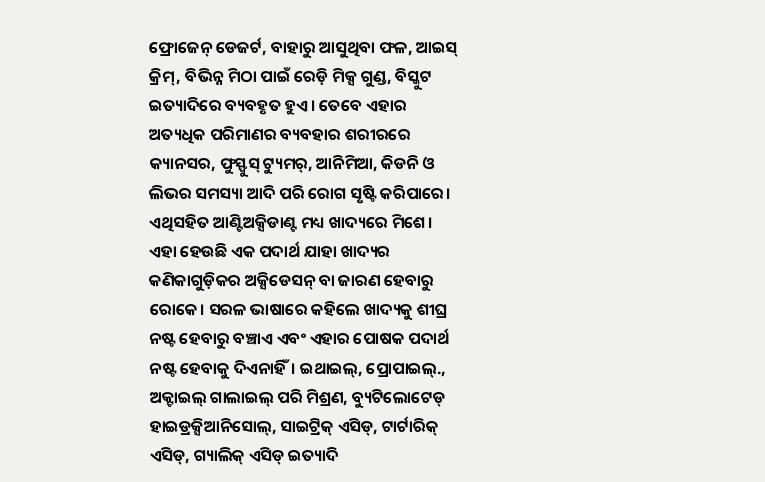ଫ୍ରୋଜେନ୍ ଡେଜର୍ଟ, ବାହାରୁ ଆସୁଥିବା ଫଳ, ଆଇସ୍ କ୍ରିମ୍, ବିଭିନ୍ନ ମିଠା ପାଇଁ ରେଡ଼ି ମିକ୍ସ ଗୁଣ୍ଡ, ବିସ୍କୁଟ ଇତ୍ୟାଦିରେ ବ୍ୟବହୃତ ହୁଏ। ତେବେ ଏହାର ଅତ୍ୟଧିକ ପରିମାଣର ବ୍ୟବହାର ଶରୀରରେ କ୍ୟାନସର, ଫୁସ୍ଫୁସ୍ ଟ୍ୟୁମର୍, ଆନିମିଆ, କିଡନି ଓ ଲିଭର ସମସ୍ୟା ଆଦି ପରି ରୋଗ ସୃଷ୍ଟି କରିପାରେ।
ଏଥିସହିତ ଆଣ୍ଟିଅକ୍ସିଡାଣ୍ଟ ମଧ୍ୟ ଖାଦ୍ୟରେ ମିଶେ। ଏହା ହେଉଛି ଏକ ପଦାର୍ଥ ଯାହା ଖାଦ୍ୟର କଣିକାଗୁଡ଼ିକର ଅକ୍ସିଡେସନ୍ ବା ଜାରଣ ହେବାରୁ ରୋକେ। ସରଳ ଭାଷାରେ କହିଲେ ଖାଦ୍ୟକୁ ଶୀଘ୍ର ନଷ୍ଟ ହେବାରୁ ବଞ୍ଚାଏ ଏବଂ ଏହାର ପୋଷକ ପଦାର୍ଥ ନଷ୍ଟ ହେବାକୁ ଦିଏନାହିଁ। ଇଥାଇଲ୍, ପ୍ରୋପାଇଲ୍., ଅକ୍ଟାଇଲ୍ ଗାଲାଇଲ୍ ପରି ମିଶ୍ରଣ, ବ୍ୟୁଟିଲୋଟେଡ୍ ହାଇଡ୍ରକ୍ସିଆନିସୋଲ୍, ସାଇଟ୍ରିକ୍ ଏସିଡ୍, ଟାର୍ଟାରିକ୍ ଏସିଡ୍, ଗ୍ୟାଲିକ୍ ଏସିଡ୍ ଇତ୍ୟାଦି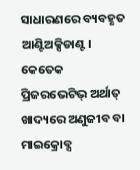ସାଧାରଣରେ ବ୍ୟବହୃତ ଆଣ୍ଟିଅକ୍ସିଡାଣ୍ଟ।
କେତେକ ପ୍ରିଜରଭେଟିଭ୍ ଅର୍ଥାତ୍ ଖାଦ୍ୟରେ ଅଣୁଜୀବ ବା ମାଇକ୍ରୋବ୍ସ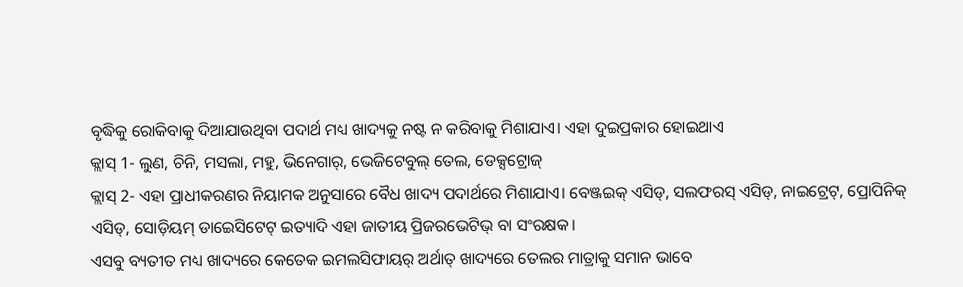ବୃଦ୍ଧିକୁ ରୋକିବାକୁ ଦିଆଯାଉଥିବା ପଦାର୍ଥ ମଧ୍ୟ ଖାଦ୍ୟକୁ ନଷ୍ଟ ନ କରିବାକୁ ମିଶାଯାଏ। ଏହା ଦୁଇପ୍ରକାର ହୋଇଥାଏ
କ୍ଲାସ୍ 1- ଲୁଣ, ଚିନି, ମସଲା, ମହୁ, ଭିନେଗାର୍, ଭେଜିଟେବୁଲ୍ ତେଲ, ଡେକ୍ସଟ୍ରୋଜ୍
କ୍ଲାସ୍ 2- ଏହା ପ୍ରାଧୀକରଣର ନିୟାମକ ଅନୁସାରେ ବୈଧ ଖାଦ୍ୟ ପଦାର୍ଥରେ ମିଶାଯାଏ। ବେଞ୍ଜଇକ୍ ଏସିଡ୍, ସଲଫରସ୍ ଏସିଡ୍, ନାଇଟ୍ରେଟ୍, ପ୍ରୋପିନିକ୍ ଏସିଡ୍, ସୋଡ଼ିୟମ୍ ଡାଇେସିଟେଟ୍ ଇତ୍ୟାଦି ଏହା ଜାତୀୟ ପ୍ରିଜରଭେଟିଭ୍ ବା ସଂରକ୍ଷକ।
ଏସବୁ ବ୍ୟତୀତ ମଧ୍ୟ ଖାଦ୍ୟରେ କେତେକ ଇମଲସିଫାୟର୍ ଅର୍ଥାତ୍ ଖାଦ୍ୟରେ ତେଲର ମାତ୍ରାକୁ ସମାନ ଭାବେ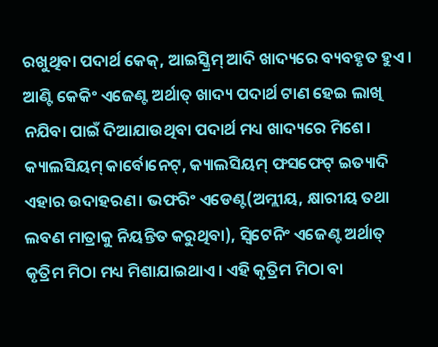ରଖୁଥିବା ପଦାର୍ଥ କେକ୍, ଆଇସ୍କ୍ରିମ୍ ଆଦି ଖାଦ୍ୟରେ ବ୍ୟବହୃତ ହୁଏ। ଆଣ୍ଟି କେକିଂ ଏଜେଣ୍ଟ ଅର୍ଥାତ୍ ଖାଦ୍ୟ ପଦାର୍ଥ ଟାଣ ହେଇ ଲାଖି ନଯିବା ପାଇଁ ଦିଆଯାଉଥିବା ପଦାର୍ଥ ମଧ୍ୟ ଖାଦ୍ୟରେ ମିଶେ। କ୍ୟାଲସିୟମ୍ କାର୍ବୋନେଟ୍, କ୍ୟାଲସିୟମ୍ ଫସଫେଟ୍ ଇତ୍ୟାଦି ଏହାର ଉଦାହରଣ। ଭଫରିଂ ଏଡେଣ୍ଟ(ଅମ୍ଲୀୟ, କ୍ଷାରୀୟ ତଥା ଲବଣ ମାତ୍ରାକୁ ନିୟନ୍ତିତ କରୁଥିବା), ସ୍ୱିଟେନିଂ ଏଜେଣ୍ଟ ଅର୍ଥାତ୍ କୃତ୍ରିମ ମିଠା ମଧ୍ୟ ମିଶାଯାଇଥାଏ। ଏହି କୃତ୍ରିମ ମିଠା ବା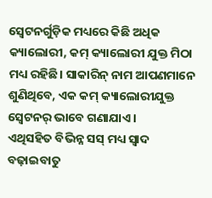ସ୍ୱେଟନର୍ଗୁଡ଼ିକ ମଧ୍ୟରେ କିଛି ଅଧିକ କ୍ୟାଲୋରୀ, କମ୍ କ୍ୟାଲୋରୀ ଯୁକ୍ତ ମିଠା ମଧ୍ୟ ରହିଛି। ସାକାରିନ୍ ନାମ ଆପଣମାନେ ଶୁଣିଥିବେ, ଏକ କମ୍ କ୍ୟାଲୋରୀଯୁକ୍ତ ସ୍ୱେଟନର୍ ଭାବେ ଗଣାଯାଏ।
ଏଥିସହିତ ବିଭିନ୍ନ ସସ୍ ମଧ୍ୟ ସ୍ୱାଦ ବଢ଼ାଇବାତୁ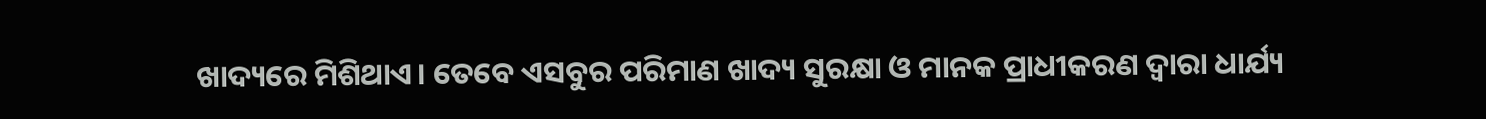ଖାଦ୍ୟରେ ମିଶିଥାଏ। ତେବେ ଏସବୁର ପରିମାଣ ଖାଦ୍ୟ ସୁରକ୍ଷା ଓ ମାନକ ପ୍ରାଧୀକରଣ ଦ୍ୱାରା ଧାର୍ଯ୍ୟ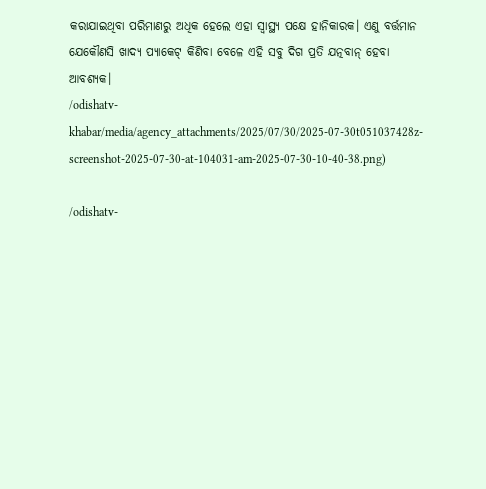କରାଯାଇଥିବା ପରିମାଣରୁ ଅଧିକ ହେଲେ ଏହା ସ୍ୱାସ୍ଥ୍ୟ ପକ୍ଷେ ହାନିକାରକ। ଏଣୁ ବର୍ତ୍ତମାନ ଯେକୌଣସି ଖାଦ୍ୟ ପ୍ୟାକେଟ୍ କିଣିବା ବେଳେ ଏହି ସବୁ ଦିଗ ପ୍ରତି ଯତ୍ନବାନ୍ ହେବା ଆବଶ୍ୟକ।
/odishatv-khabar/media/agency_attachments/2025/07/30/2025-07-30t051037428z-screenshot-2025-07-30-at-104031-am-2025-07-30-10-40-38.png)

/odishatv-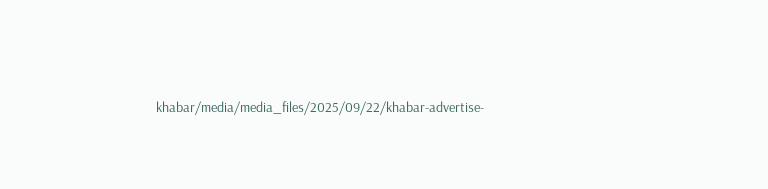khabar/media/media_files/2025/09/22/khabar-advertise-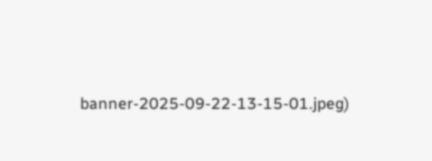banner-2025-09-22-13-15-01.jpeg)